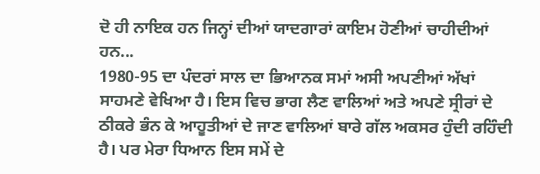ਦੋ ਹੀ ਨਾਇਕ ਹਨ ਜਿਨ੍ਹਾਂ ਦੀਆਂ ਯਾਦਗਾਰਾਂ ਕਾਇਮ ਹੋਣੀਆਂ ਚਾਹੀਦੀਆਂ ਹਨ...
1980-95 ਦਾ ਪੰਦਰਾਂ ਸਾਲ ਦਾ ਭਿਆਨਕ ਸਮਾਂ ਅਸੀ ਅਪਣੀਆਂ ਅੱਖਾਂ ਸਾਹਮਣੇ ਵੇਖਿਆ ਹੈ। ਇਸ ਵਿਚ ਭਾਗ ਲੈਣ ਵਾਲਿਆਂ ਅਤੇ ਅਪਣੇ ਸ੍ਰੀਰਾਂ ਦੇ ਠੀਕਰੇ ਭੰਨ ਕੇ ਆਹੂਤੀਆਂ ਦੇ ਜਾਣ ਵਾਲਿਆਂ ਬਾਰੇ ਗੱਲ ਅਕਸਰ ਹੁੰਦੀ ਰਹਿੰਦੀ ਹੈ। ਪਰ ਮੇਰਾ ਧਿਆਨ ਇਸ ਸਮੇਂ ਦੇ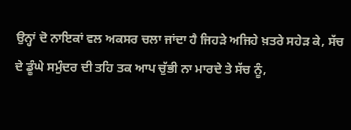ਉਨ੍ਹਾਂ ਦੋ ਨਾਇਕਾਂ ਵਲ ਅਕਸਰ ਚਲਾ ਜਾਂਦਾ ਹੈ ਜਿਹੜੇ ਅਜਿਹੇ ਖ਼ਤਰੇ ਸਹੇੜ ਕੇ, ਸੱਚ ਦੇ ਡੂੰਘੇ ਸਮੁੰਦਰ ਦੀ ਤਹਿ ਤਕ ਆਪ ਚੁੱਭੀ ਨਾ ਮਾਰਦੇ ਤੇ ਸੱਚ ਨੂੰ,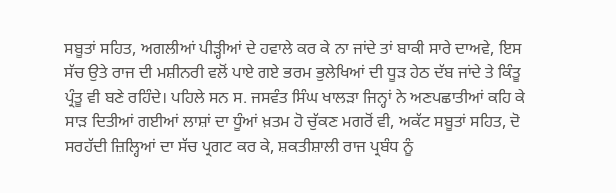ਸਬੂਤਾਂ ਸਹਿਤ, ਅਗਲੀਆਂ ਪੀੜ੍ਹੀਆਂ ਦੇ ਹਵਾਲੇ ਕਰ ਕੇ ਨਾ ਜਾਂਦੇ ਤਾਂ ਬਾਕੀ ਸਾਰੇ ਦਾਅਵੇ, ਇਸ ਸੱਚ ਉਤੇ ਰਾਜ ਦੀ ਮਸ਼ੀਨਰੀ ਵਲੋਂ ਪਾਏ ਗਏ ਭਰਮ ਭੁਲੇਖਿਆਂ ਦੀ ਧੂੜ ਹੇਠ ਦੱਬ ਜਾਂਦੇ ਤੇ ਕਿੰਤੂ ਪ੍ਰੰਤੂ ਵੀ ਬਣੇ ਰਹਿੰਦੇ। ਪਹਿਲੇ ਸਨ ਸ. ਜਸਵੰਤ ਸਿੰਘ ਖਾਲੜਾ ਜਿਨ੍ਹਾਂ ਨੇ ਅਣਪਛਾਤੀਆਂ ਕਹਿ ਕੇ ਸਾੜ ਦਿਤੀਆਂ ਗਈਆਂ ਲਾਸ਼ਾਂ ਦਾ ਧੂੰਆਂ ਖ਼ਤਮ ਹੋ ਚੁੱਕਣ ਮਗਰੋਂ ਵੀ, ਅਕੱਟ ਸਬੂਤਾਂ ਸਹਿਤ, ਦੋ ਸਰਹੱਦੀ ਜ਼ਿਲ੍ਹਿਆਂ ਦਾ ਸੱਚ ਪ੍ਰਗਟ ਕਰ ਕੇ, ਸ਼ਕਤੀਸ਼ਾਲੀ ਰਾਜ ਪ੍ਰਬੰਧ ਨੂੰ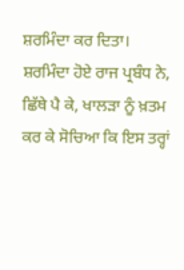ਸ਼ਰਮਿੰਦਾ ਕਰ ਦਿਤਾ। ਸ਼ਰਮਿੰਦਾ ਹੋਏ ਰਾਜ ਪ੍ਰਬੰਧ ਨੇ, ਛਿੱਥੇ ਪੈ ਕੇ, ਖਾਲੜਾ ਨੂੰ ਖ਼ਤਮ ਕਰ ਕੇ ਸੋਚਿਆ ਕਿ ਇਸ ਤਰ੍ਹਾਂ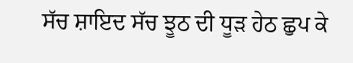ਸੱਚ ਸ਼ਾਇਦ ਸੱਚ ਝੂਠ ਦੀ ਧੂੜ ਹੇਠ ਛੁਪ ਕੇ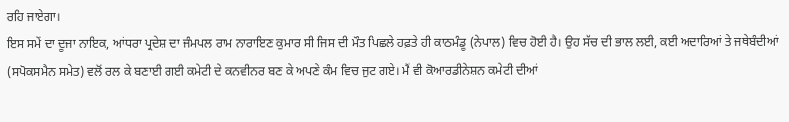ਰਹਿ ਜਾਏਗਾ।
ਇਸ ਸਮੇਂ ਦਾ ਦੂਜਾ ਨਾਇਕ, ਆਂਧਰਾ ਪ੍ਰਦੇਸ਼ ਦਾ ਜੰਮਪਲ ਰਾਮ ਨਾਰਾਇਣ ਕੁਮਾਰ ਸੀ ਜਿਸ ਦੀ ਮੌਤ ਪਿਛਲੇ ਹਫ਼ਤੇ ਹੀ ਕਾਠਮੰਡੂ (ਨੇਪਾਲ) ਵਿਚ ਹੋਈ ਹੈ। ਉਹ ਸੱਚ ਦੀ ਭਾਲ ਲਈ, ਕਈ ਅਦਾਰਿਆਂ ਤੇ ਜਥੇਬੰਦੀਆਂ (ਸਪੋਕਸਮੈਨ ਸਮੇਤ) ਵਲੋਂ ਰਲ ਕੇ ਬਣਾਈ ਗਈ ਕਮੇਟੀ ਦੇ ਕਨਵੀਨਰ ਬਣ ਕੇ ਅਪਣੇ ਕੰਮ ਵਿਚ ਜੁਟ ਗਏ। ਮੈਂ ਵੀ ਕੋਆਰਡੀਨੇਸ਼ਨ ਕਮੇਟੀ ਦੀਆਂ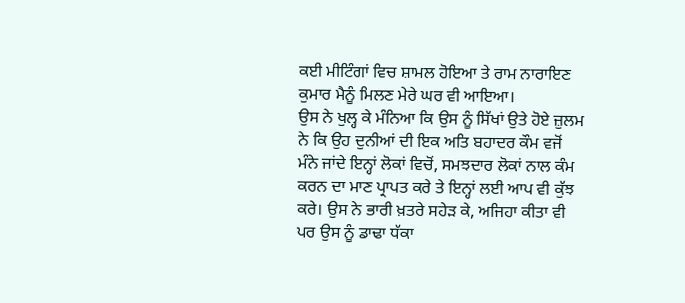ਕਈ ਮੀਟਿੰਗਾਂ ਵਿਚ ਸ਼ਾਮਲ ਹੋਇਆ ਤੇ ਰਾਮ ਨਾਰਾਇਣ ਕੁਮਾਰ ਮੈਨੂੰ ਮਿਲਣ ਮੇਰੇ ਘਰ ਵੀ ਆਇਆ।
ਉਸ ਨੇ ਖੁਲ੍ਹ ਕੇ ਮੰਨਿਆ ਕਿ ਉਸ ਨੂੰ ਸਿੱਖਾਂ ਉਤੇ ਹੋਏ ਜ਼ੁਲਮ ਨੇ ਕਿ ਉਹ ਦੁਨੀਆਂ ਦੀ ਇਕ ਅਤਿ ਬਹਾਦਰ ਕੌਮ ਵਜੋਂ ਮੰਨੇ ਜਾਂਦੇ ਇਨ੍ਹਾਂ ਲੋਕਾਂ ਵਿਚੋਂ, ਸਮਝਦਾਰ ਲੋਕਾਂ ਨਾਲ ਕੰਮ ਕਰਨ ਦਾ ਮਾਣ ਪ੍ਰਾਪਤ ਕਰੇ ਤੇ ਇਨ੍ਹਾਂ ਲਈ ਆਪ ਵੀ ਕੁੱਝ ਕਰੇ। ਉਸ ਨੇ ਭਾਰੀ ਖ਼ਤਰੇ ਸਹੇੜ ਕੇ, ਅਜਿਹਾ ਕੀਤਾ ਵੀ ਪਰ ਉਸ ਨੂੰ ਡਾਢਾ ਧੱਕਾ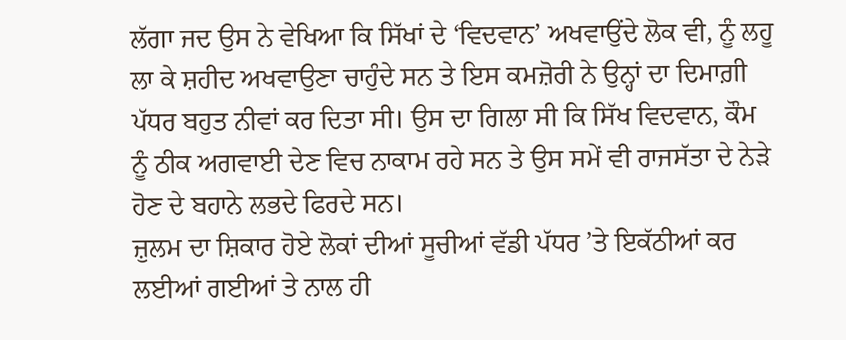ਲੱਗਾ ਜਦ ਉਸ ਨੇ ਵੇਖਿਆ ਕਿ ਸਿੱਖਾਂ ਦੇ ‘ਵਿਦਵਾਨ’ ਅਖਵਾਉਂਦੇ ਲੋਕ ਵੀ, ਨੂੰ ਲਹੂ ਲਾ ਕੇ ਸ਼ਹੀਦ ਅਖਵਾਉਣਾ ਚਾਹੁੰਦੇ ਸਨ ਤੇ ਇਸ ਕਮਜ਼ੋਰੀ ਨੇ ਉਨ੍ਹਾਂ ਦਾ ਦਿਮਾਗ਼ੀ ਪੱਧਰ ਬਹੁਤ ਨੀਵਾਂ ਕਰ ਦਿਤਾ ਸੀ। ਉਸ ਦਾ ਗਿਲਾ ਸੀ ਕਿ ਸਿੱਖ ਵਿਦਵਾਨ, ਕੌਮ ਨੂੰ ਠੀਕ ਅਗਵਾਈ ਦੇਣ ਵਿਚ ਨਾਕਾਮ ਰਹੇ ਸਨ ਤੇ ਉਸ ਸਮੇਂ ਵੀ ਰਾਜਸੱਤਾ ਦੇ ਨੇੜੇ ਹੋਣ ਦੇ ਬਹਾਨੇ ਲਭਦੇ ਫਿਰਦੇ ਸਨ।
ਜ਼ੁਲਮ ਦਾ ਸ਼ਿਕਾਰ ਹੋਏ ਲੋਕਾਂ ਦੀਆਂ ਸੂਚੀਆਂ ਵੱਡੀ ਪੱਧਰ ’ਤੇ ਇਕੱਠੀਆਂ ਕਰ ਲਈਆਂ ਗਈਆਂ ਤੇ ਨਾਲ ਹੀ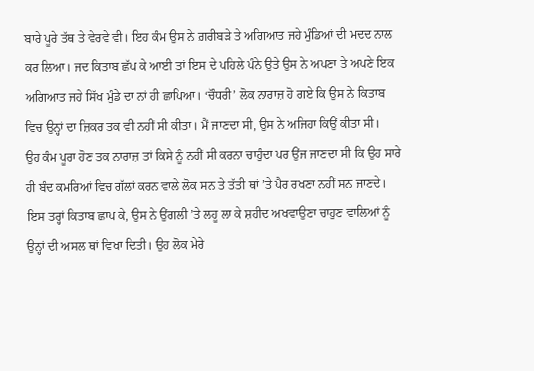ਬਾਰੇ ਪੂਰੇ ਤੱਥ ਤੇ ਵੇਰਵੇ ਵੀ। ਇਹ ਕੰਮ ਉਸ ਨੇ ਗ਼ਰੀਬੜੇ ਤੇ ਅਗਿਆਤ ਜਹੇ ਮੁੰਡਿਆਂ ਦੀ ਮਦਦ ਨਾਲ ਕਰ ਲਿਆ। ਜਦ ਕਿਤਾਬ ਛੱਪ ਕੇ ਆਈ ਤਾਂ ਇਸ ਦੇ ਪਹਿਲੇ ਪੰਨੇ ਉਤੇ ਉਸ ਨੇ ਅਪਣਾ ਤੇ ਅਪਣੇ ਇਕ ਅਗਿਆਤ ਜਹੇ ਸਿੱਖ ਮੁੰਡੇ ਦਾ ਨਾਂ ਹੀ ਛਾਪਿਆ। ‘ਚੌਧਰੀ’ ਲੋਕ ਨਾਰਾਜ਼ ਹੋ ਗਏ ਕਿ ਉਸ ਨੇ ਕਿਤਾਬ ਵਿਚ ਉਨ੍ਹਾਂ ਦਾ ਜ਼ਿਕਰ ਤਕ ਵੀ ਨਹੀਂ ਸੀ ਕੀਤਾ। ਮੈਂ ਜਾਣਦਾ ਸੀ, ਉਸ ਨੇ ਅਜਿਹਾ ਕਿਉਂ ਕੀਤਾ ਸੀ।
ਉਹ ਕੰਮ ਪੂਰਾ ਹੋਣ ਤਕ ਨਾਰਾਜ਼ ਤਾਂ ਕਿਸੇ ਨੂੰ ਨਹੀਂ ਸੀ ਕਰਨਾ ਚਾਹੁੰਦਾ ਪਰ ਉਂਜ ਜਾਣਦਾ ਸੀ ਕਿ ਉਹ ਸਾਰੇ ਹੀ ਬੰਦ ਕਮਰਿਆਂ ਵਿਚ ਗੱਲਾਂ ਕਰਨ ਵਾਲੇ ਲੋਕ ਸਨ ਤੇ ਤੱਤੀ ਥਾਂ ’ਤੇ ਪੈਰ ਰਖਣਾ ਨਹੀਂ ਸਨ ਜਾਣਦੇ। ਇਸ ਤਰ੍ਹਾਂ ਕਿਤਾਬ ਛਾਪ ਕੇ, ਉਸ ਨੇ ਉਂਗਲੀ ’ਤੇ ਲਹੂ ਲਾ ਕੇ ਸ਼ਹੀਦ ਅਖਵਾਉਣਾ ਚਾਹੁਣ ਵਾਲਿਆਂ ਨੂੰ ਉਨ੍ਹਾਂ ਦੀ ਅਸਲ ਥਾਂ ਵਿਖਾ ਦਿਤੀ। ਉਹ ਲੋਕ ਮੇਰੇ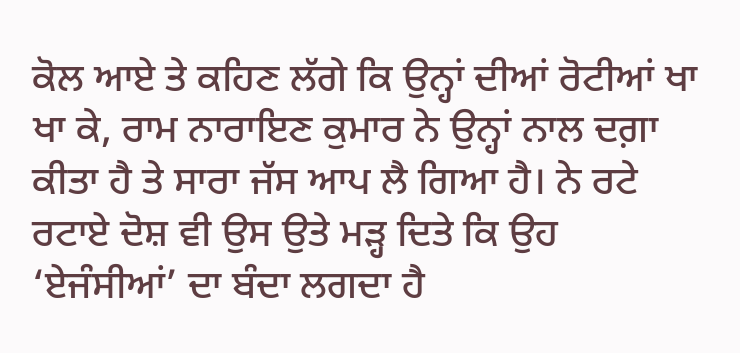ਕੋਲ ਆਏ ਤੇ ਕਹਿਣ ਲੱਗੇ ਕਿ ਉਨ੍ਹਾਂ ਦੀਆਂ ਰੋਟੀਆਂ ਖਾ ਖਾ ਕੇ, ਰਾਮ ਨਾਰਾਇਣ ਕੁਮਾਰ ਨੇ ਉਨ੍ਹਾਂ ਨਾਲ ਦਗ਼ਾ ਕੀਤਾ ਹੈ ਤੇ ਸਾਰਾ ਜੱਸ ਆਪ ਲੈ ਗਿਆ ਹੈ। ਨੇ ਰਟੇ ਰਟਾਏ ਦੋਸ਼ ਵੀ ਉਸ ਉਤੇ ਮੜ੍ਹ ਦਿਤੇ ਕਿ ਉਹ ‘ਏਜੰਸੀਆਂ’ ਦਾ ਬੰਦਾ ਲਗਦਾ ਹੈ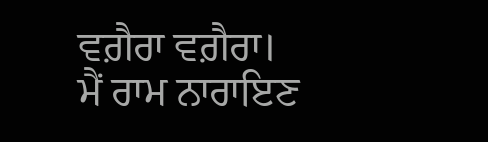ਵਗ਼ੈਰਾ ਵਗ਼ੈਰਾ।
ਮੈਂ ਰਾਮ ਨਾਰਾਇਣ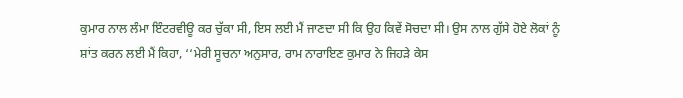ਕੁਮਾਰ ਨਾਲ ਲੰਮਾ ਇੰਟਰਵੀਊ ਕਰ ਚੁੱਕਾ ਸੀ, ਇਸ ਲਈ ਮੈਂ ਜਾਣਦਾ ਸੀ ਕਿ ਉਹ ਕਿਵੇਂ ਸੋਚਦਾ ਸੀ। ਉਸ ਨਾਲ ਗੁੱਸੇ ਹੋਏ ਲੋਕਾਂ ਨੂੰ ਸ਼ਾਂਤ ਕਰਨ ਲਈ ਮੈਂ ਕਿਹਾ, ‘‘ਮੇਰੀ ਸੂਚਨਾ ਅਨੁਸਾਰ, ਰਾਮ ਨਾਰਾਇਣ ਕੁਮਾਰ ਨੇ ਜਿਹੜੇ ਕੇਸ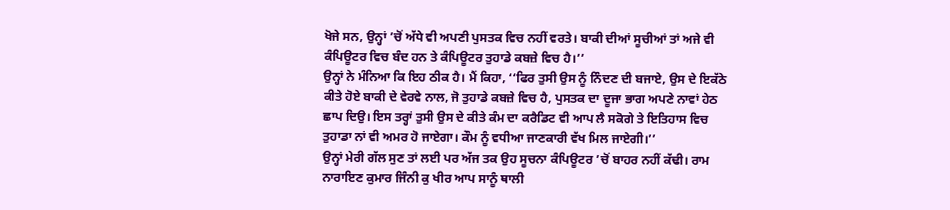ਖੋਜੇ ਸਨ, ਉਨ੍ਹਾਂ ’ਚੋਂ ਅੱਧੇ ਵੀ ਅਪਣੀ ਪੁਸਤਕ ਵਿਚ ਨਹੀਂ ਵਰਤੇ। ਬਾਕੀ ਦੀਆਂ ਸੂਚੀਆਂ ਤਾਂ ਅਜੇ ਵੀ ਕੰਪਿਊਟਰ ਵਿਚ ਬੰਦ ਹਨ ਤੇ ਕੰਪਿਊਟਰ ਤੁਹਾਡੇ ਕਬਜ਼ੇ ਵਿਚ ਹੈ।’’
ਉਨ੍ਹਾਂ ਨੇ ਮੰਨਿਆ ਕਿ ਇਹ ਠੀਕ ਹੈ। ਮੈਂ ਕਿਹਾ, ‘‘ਫਿਰ ਤੁਸੀ ਉਸ ਨੂੰ ਨਿੰਦਣ ਦੀ ਬਜਾਏ, ਉਸ ਦੇ ਇਕੱਠੇ ਕੀਤੇ ਹੋਏ ਬਾਕੀ ਦੇ ਵੇਰਵੇ ਨਾਲ, ਜੋ ਤੁਹਾਡੇ ਕਬਜ਼ੇ ਵਿਚ ਹੈ, ਪੁਸਤਕ ਦਾ ਦੂਜਾ ਭਾਗ ਅਪਣੇ ਨਾਵਾਂ ਹੇਠ ਛਾਪ ਦਿਉ। ਇਸ ਤਰ੍ਹਾਂ ਤੁਸੀ ਉਸ ਦੇ ਕੀਤੇ ਕੰਮ ਦਾ ਕਰੈਡਿਟ ਵੀ ਆਪ ਲੈ ਸਕੋਗੇ ਤੇ ਇਤਿਹਾਸ ਵਿਚ ਤੁਹਾਡਾ ਨਾਂ ਵੀ ਅਮਰ ਹੋ ਜਾਏਗਾ। ਕੌਮ ਨੂੰ ਵਧੀਆ ਜਾਣਕਾਰੀ ਵੱਖ ਮਿਲ ਜਾਏਗੀ।’’
ਉਨ੍ਹਾਂ ਮੇਰੀ ਗੱਲ ਸੁਣ ਤਾਂ ਲਈ ਪਰ ਅੱਜ ਤਕ ਉਹ ਸੂਚਨਾ ਕੰਪਿਊਟਰ ’ਚੋਂ ਬਾਹਰ ਨਹੀਂ ਕੱਢੀ। ਰਾਮ ਨਾਰਾਇਣ ਕੁਮਾਰ ਜਿੰਨੀ ਕੁ ਖੀਰ ਆਪ ਸਾਨੂੰ ਥਾਲੀ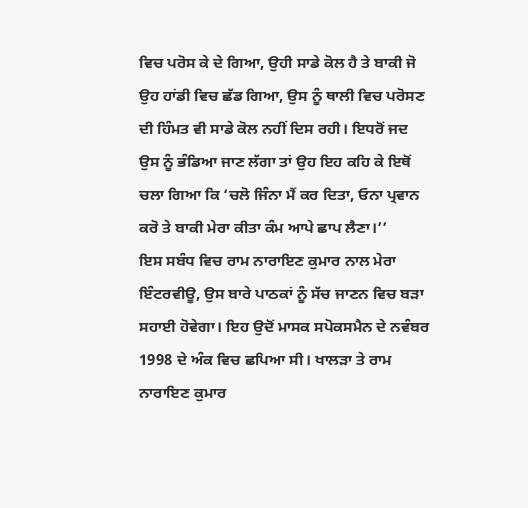ਵਿਚ ਪਰੋਸ ਕੇ ਦੇ ਗਿਆ, ਉਹੀ ਸਾਡੇ ਕੋਲ ਹੈ ਤੇ ਬਾਕੀ ਜੋ ਉਹ ਹਾਂਡੀ ਵਿਚ ਛੱਡ ਗਿਆ, ਉਸ ਨੂੰ ਥਾਲੀ ਵਿਚ ਪਰੋਸਣ ਦੀ ਹਿੰਮਤ ਵੀ ਸਾਡੇ ਕੋਲ ਨਹੀਂ ਦਿਸ ਰਹੀ। ਇਧਰੋਂ ਜਦ ਉਸ ਨੂੰ ਭੰਡਿਆ ਜਾਣ ਲੱਗਾ ਤਾਂ ਉਹ ਇਹ ਕਹਿ ਕੇ ਇਥੋਂ ਚਲਾ ਗਿਆ ਕਿ ‘ਚਲੋ ਜਿੰਨਾ ਮੈਂ ਕਰ ਦਿਤਾ, ਓਨਾ ਪ੍ਰਵਾਨ ਕਰੋ ਤੇ ਬਾਕੀ ਮੇਰਾ ਕੀਤਾ ਕੰਮ ਆਪੇ ਛਾਪ ਲੈਣਾ।’’
ਇਸ ਸਬੰਧ ਵਿਚ ਰਾਮ ਨਾਰਾਇਣ ਕੁਮਾਰ ਨਾਲ ਮੇਰਾ ਇੰਟਰਵੀਊ, ਉਸ ਬਾਰੇ ਪਾਠਕਾਂ ਨੂੰ ਸੱਚ ਜਾਣਨ ਵਿਚ ਬੜਾ ਸਹਾਈ ਹੋਵੇਗਾ। ਇਹ ਉਦੋਂ ਮਾਸਕ ਸਪੋਕਸਮੈਨ ਦੇ ਨਵੰਬਰ 1998 ਦੇ ਅੰਕ ਵਿਚ ਛਪਿਆ ਸੀ। ਖਾਲੜਾ ਤੇ ਰਾਮ ਨਾਰਾਇਣ ਕੁਮਾਰ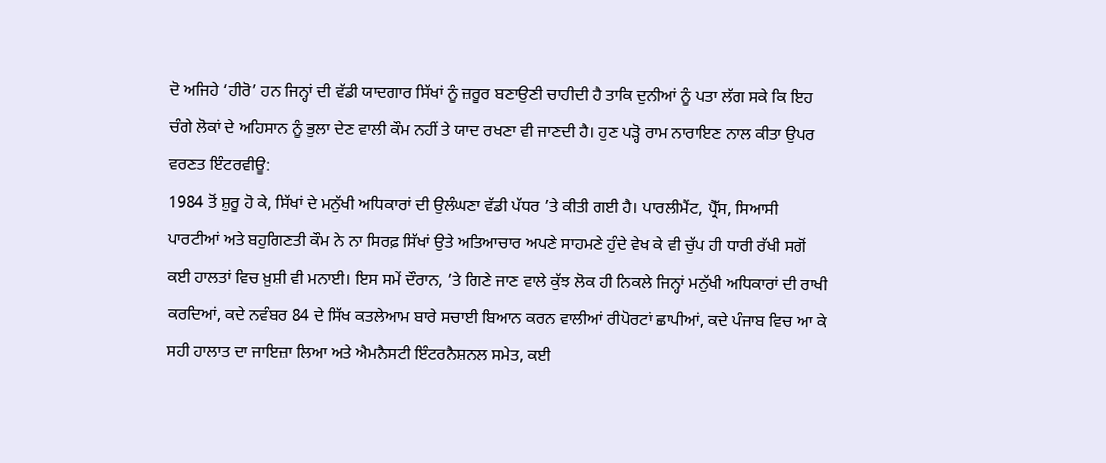ਦੋ ਅਜਿਹੇ ‘ਹੀਰੋ’ ਹਨ ਜਿਨ੍ਹਾਂ ਦੀ ਵੱਡੀ ਯਾਦਗਾਰ ਸਿੱਖਾਂ ਨੂੰ ਜ਼ਰੂਰ ਬਣਾਉਣੀ ਚਾਹੀਦੀ ਹੈ ਤਾਕਿ ਦੁਨੀਆਂ ਨੂੰ ਪਤਾ ਲੱਗ ਸਕੇ ਕਿ ਇਹ ਚੰਗੇ ਲੋਕਾਂ ਦੇ ਅਹਿਸਾਨ ਨੂੰ ਭੁਲਾ ਦੇਣ ਵਾਲੀ ਕੌਮ ਨਹੀਂ ਤੇ ਯਾਦ ਰਖਣਾ ਵੀ ਜਾਣਦੀ ਹੈ। ਹੁਣ ਪੜ੍ਹੋ ਰਾਮ ਨਾਰਾਇਣ ਨਾਲ ਕੀਤਾ ਉਪਰ ਵਰਣਤ ਇੰਟਰਵੀਊ:
1984 ਤੋਂ ਸ਼ੁਰੂ ਹੋ ਕੇ, ਸਿੱਖਾਂ ਦੇ ਮਨੁੱਖੀ ਅਧਿਕਾਰਾਂ ਦੀ ਉਲੰਘਣਾ ਵੱਡੀ ਪੱਧਰ ’ਤੇ ਕੀਤੀ ਗਈ ਹੈ। ਪਾਰਲੀਮੈਂਟ, ਪ੍ਰੈੱਸ, ਸਿਆਸੀ ਪਾਰਟੀਆਂ ਅਤੇ ਬਹੁਗਿਣਤੀ ਕੌਮ ਨੇ ਨਾ ਸਿਰਫ਼ ਸਿੱਖਾਂ ਉਤੇ ਅਤਿਆਚਾਰ ਅਪਣੇ ਸਾਹਮਣੇ ਹੁੰਦੇ ਵੇਖ ਕੇ ਵੀ ਚੁੱਪ ਹੀ ਧਾਰੀ ਰੱਖੀ ਸਗੋਂ ਕਈ ਹਾਲਤਾਂ ਵਿਚ ਖ਼ੁਸ਼ੀ ਵੀ ਮਨਾਈ। ਇਸ ਸਮੇਂ ਦੌਰਾਨ, ’ਤੇ ਗਿਣੇ ਜਾਣ ਵਾਲੇ ਕੁੱਝ ਲੋਕ ਹੀ ਨਿਕਲੇ ਜਿਨ੍ਹਾਂ ਮਨੁੱਖੀ ਅਧਿਕਾਰਾਂ ਦੀ ਰਾਖੀ ਕਰਦਿਆਂ, ਕਦੇ ਨਵੰਬਰ 84 ਦੇ ਸਿੱਖ ਕਤਲੇਆਮ ਬਾਰੇ ਸਚਾਈ ਬਿਆਨ ਕਰਨ ਵਾਲੀਆਂ ਰੀਪੋਰਟਾਂ ਛਾਪੀਆਂ, ਕਦੇ ਪੰਜਾਬ ਵਿਚ ਆ ਕੇ ਸਹੀ ਹਾਲਾਤ ਦਾ ਜਾਇਜ਼ਾ ਲਿਆ ਅਤੇ ਐਮਨੈਸਟੀ ਇੰਟਰਨੈਸ਼ਨਲ ਸਮੇਤ, ਕਈ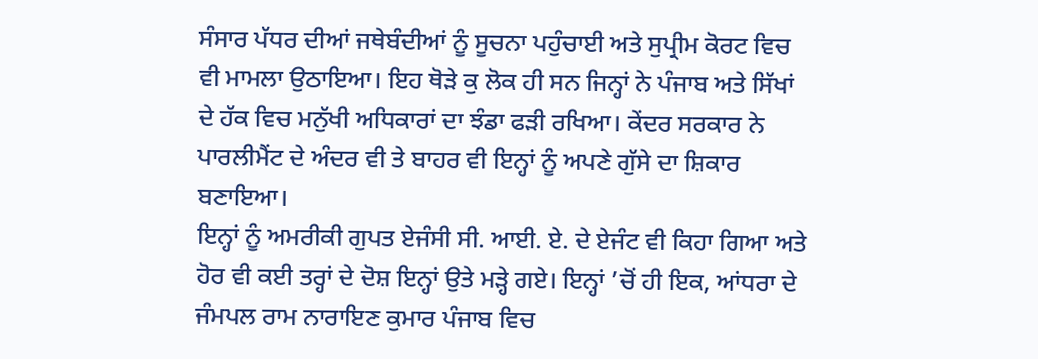ਸੰਸਾਰ ਪੱਧਰ ਦੀਆਂ ਜਥੇਬੰਦੀਆਂ ਨੂੰ ਸੂਚਨਾ ਪਹੁੰਚਾਈ ਅਤੇ ਸੁਪ੍ਰੀਮ ਕੋਰਟ ਵਿਚ ਵੀ ਮਾਮਲਾ ਉਠਾਇਆ। ਇਹ ਥੋੜੇ ਕੁ ਲੋਕ ਹੀ ਸਨ ਜਿਨ੍ਹਾਂ ਨੇ ਪੰਜਾਬ ਅਤੇ ਸਿੱਖਾਂ ਦੇ ਹੱਕ ਵਿਚ ਮਨੁੱਖੀ ਅਧਿਕਾਰਾਂ ਦਾ ਝੰਡਾ ਫੜੀ ਰਖਿਆ। ਕੇਂਦਰ ਸਰਕਾਰ ਨੇ ਪਾਰਲੀਮੈਂਟ ਦੇ ਅੰਦਰ ਵੀ ਤੇ ਬਾਹਰ ਵੀ ਇਨ੍ਹਾਂ ਨੂੰ ਅਪਣੇ ਗੁੱਸੇ ਦਾ ਸ਼ਿਕਾਰ ਬਣਾਇਆ।
ਇਨ੍ਹਾਂ ਨੂੰ ਅਮਰੀਕੀ ਗੁਪਤ ਏਜੰਸੀ ਸੀ. ਆਈ. ਏ. ਦੇ ਏਜੰਟ ਵੀ ਕਿਹਾ ਗਿਆ ਅਤੇ ਹੋਰ ਵੀ ਕਈ ਤਰ੍ਹਾਂ ਦੇ ਦੋਸ਼ ਇਨ੍ਹਾਂ ਉਤੇ ਮੜ੍ਹੇ ਗਏ। ਇਨ੍ਹਾਂ ’ਚੋਂ ਹੀ ਇਕ, ਆਂਧਰਾ ਦੇ ਜੰਮਪਲ ਰਾਮ ਨਾਰਾਇਣ ਕੁਮਾਰ ਪੰਜਾਬ ਵਿਚ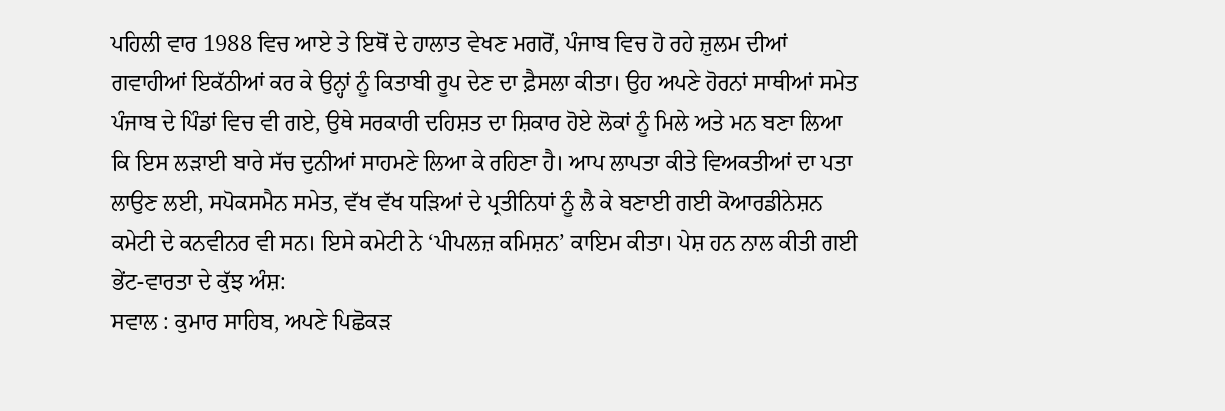ਪਹਿਲੀ ਵਾਰ 1988 ਵਿਚ ਆਏ ਤੇ ਇਥੋਂ ਦੇ ਹਾਲਾਤ ਵੇਖਣ ਮਗਰੋਂ, ਪੰਜਾਬ ਵਿਚ ਹੋ ਰਹੇ ਜ਼ੁਲਮ ਦੀਆਂ ਗਵਾਹੀਆਂ ਇਕੱਠੀਆਂ ਕਰ ਕੇ ਉਨ੍ਹਾਂ ਨੂੰ ਕਿਤਾਬੀ ਰੂਪ ਦੇਣ ਦਾ ਫ਼ੈਸਲਾ ਕੀਤਾ। ਉਹ ਅਪਣੇ ਹੋਰਨਾਂ ਸਾਥੀਆਂ ਸਮੇਤ ਪੰਜਾਬ ਦੇ ਪਿੰਡਾਂ ਵਿਚ ਵੀ ਗਏ, ਉਥੇ ਸਰਕਾਰੀ ਦਹਿਸ਼ਤ ਦਾ ਸ਼ਿਕਾਰ ਹੋਏ ਲੋਕਾਂ ਨੂੰ ਮਿਲੇ ਅਤੇ ਮਨ ਬਣਾ ਲਿਆ ਕਿ ਇਸ ਲੜਾਈ ਬਾਰੇ ਸੱਚ ਦੁਨੀਆਂ ਸਾਹਮਣੇ ਲਿਆ ਕੇ ਰਹਿਣਾ ਹੈ। ਆਪ ਲਾਪਤਾ ਕੀਤੇ ਵਿਅਕਤੀਆਂ ਦਾ ਪਤਾ ਲਾਉਣ ਲਈ, ਸਪੋਕਸਮੈਨ ਸਮੇਤ, ਵੱਖ ਵੱਖ ਧੜਿਆਂ ਦੇ ਪ੍ਰਤੀਨਿਧਾਂ ਨੂੰ ਲੈ ਕੇ ਬਣਾਈ ਗਈ ਕੋਆਰਡੀਨੇਸ਼ਨ ਕਮੇਟੀ ਦੇ ਕਨਵੀਨਰ ਵੀ ਸਨ। ਇਸੇ ਕਮੇਟੀ ਨੇ ‘ਪੀਪਲਜ਼ ਕਮਿਸ਼ਨ’ ਕਾਇਮ ਕੀਤਾ। ਪੇਸ਼ ਹਨ ਨਾਲ ਕੀਤੀ ਗਈ ਭੇਂਟ-ਵਾਰਤਾ ਦੇ ਕੁੱਝ ਅੰਸ਼:
ਸਵਾਲ : ਕੁਮਾਰ ਸਾਹਿਬ, ਅਪਣੇ ਪਿਛੋਕੜ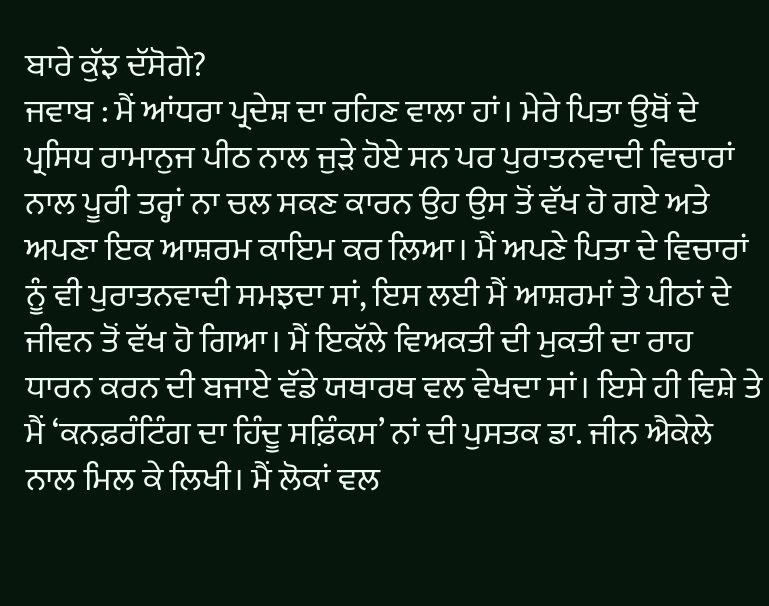ਬਾਰੇ ਕੁੱਝ ਦੱਸੋਗੇ?
ਜਵਾਬ : ਮੈਂ ਆਂਧਰਾ ਪ੍ਰਦੇਸ਼ ਦਾ ਰਹਿਣ ਵਾਲਾ ਹਾਂ। ਮੇਰੇ ਪਿਤਾ ਉਥੋਂ ਦੇ ਪ੍ਰਸਿਧ ਰਾਮਾਨੁਜ ਪੀਠ ਨਾਲ ਜੁੜੇ ਹੋਏ ਸਨ ਪਰ ਪੁਰਾਤਨਵਾਦੀ ਵਿਚਾਰਾਂ ਨਾਲ ਪੂਰੀ ਤਰ੍ਹਾਂ ਨਾ ਚਲ ਸਕਣ ਕਾਰਨ ਉਹ ਉਸ ਤੋਂ ਵੱਖ ਹੋ ਗਏ ਅਤੇ ਅਪਣਾ ਇਕ ਆਸ਼ਰਮ ਕਾਇਮ ਕਰ ਲਿਆ। ਮੈਂ ਅਪਣੇ ਪਿਤਾ ਦੇ ਵਿਚਾਰਾਂ ਨੂੰ ਵੀ ਪੁਰਾਤਨਵਾਦੀ ਸਮਝਦਾ ਸਾਂ, ਇਸ ਲਈ ਮੈਂ ਆਸ਼ਰਮਾਂ ਤੇ ਪੀਠਾਂ ਦੇ ਜੀਵਨ ਤੋਂ ਵੱਖ ਹੋ ਗਿਆ। ਮੈਂ ਇਕੱਲੇ ਵਿਅਕਤੀ ਦੀ ਮੁਕਤੀ ਦਾ ਰਾਹ ਧਾਰਨ ਕਰਨ ਦੀ ਬਜਾਏ ਵੱਡੇ ਯਥਾਰਥ ਵਲ ਵੇਖਦਾ ਸਾਂ। ਇਸੇ ਹੀ ਵਿਸ਼ੇ ਤੇ ਮੈਂ ‘ਕਨਫ਼ਰੰਟਿੰਗ ਦਾ ਹਿੰਦੂ ਸਫ਼ਿੰਕਸ’ ਨਾਂ ਦੀ ਪੁਸਤਕ ਡਾ. ਜੀਨ ਐਕੇਲੇ ਨਾਲ ਮਿਲ ਕੇ ਲਿਖੀ। ਮੈਂ ਲੋਕਾਂ ਵਲ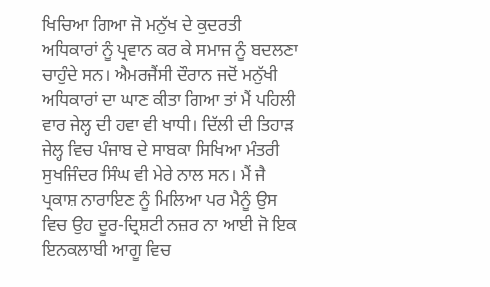ਖਿਚਿਆ ਗਿਆ ਜੋ ਮਨੁੱਖ ਦੇ ਕੁਦਰਤੀ ਅਧਿਕਾਰਾਂ ਨੂੰ ਪ੍ਰਵਾਨ ਕਰ ਕੇ ਸਮਾਜ ਨੂੰ ਬਦਲਣਾ ਚਾਹੁੰਦੇ ਸਨ। ਐਮਰਜੈਂਸੀ ਦੌਰਾਨ ਜਦੋਂ ਮਨੁੱਖੀ ਅਧਿਕਾਰਾਂ ਦਾ ਘਾਣ ਕੀਤਾ ਗਿਆ ਤਾਂ ਮੈਂ ਪਹਿਲੀ ਵਾਰ ਜੇਲ੍ਹ ਦੀ ਹਵਾ ਵੀ ਖਾਧੀ। ਦਿੱਲੀ ਦੀ ਤਿਹਾੜ ਜੇਲ੍ਹ ਵਿਚ ਪੰਜਾਬ ਦੇ ਸਾਬਕਾ ਸਿਖਿਆ ਮੰਤਰੀ ਸੁਖਜਿੰਦਰ ਸਿੰਘ ਵੀ ਮੇਰੇ ਨਾਲ ਸਨ। ਮੈਂ ਜੈ ਪ੍ਰਕਾਸ਼ ਨਾਰਾਇਣ ਨੂੰ ਮਿਲਿਆ ਪਰ ਮੈਨੂੰ ਉਸ ਵਿਚ ਉਹ ਦੂਰ-ਦ੍ਰਿਸ਼ਟੀ ਨਜ਼ਰ ਨਾ ਆਈ ਜੋ ਇਕ ਇਨਕਲਾਬੀ ਆਗੂ ਵਿਚ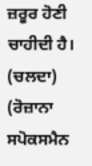ਜ਼ਰੂਰ ਹੋਣੀ ਚਾਹੀਦੀ ਹੈ।
(ਚਲਦਾ)
(ਰੋਜ਼ਾਨਾ ਸਪੋਕਸਮੈਨ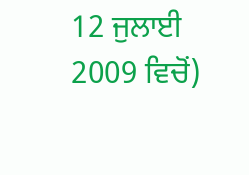12 ਜੁਲਾਈ 2009 ਵਿਚੋਂ)